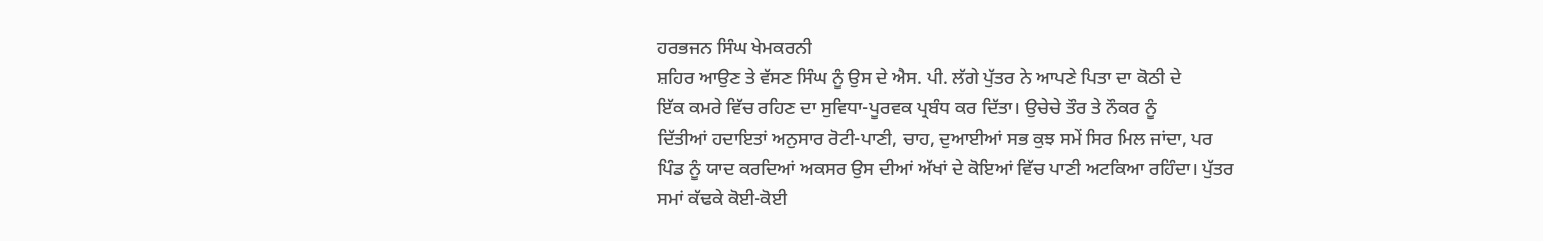ਹਰਭਜਨ ਸਿੰਘ ਖੇਮਕਰਨੀ
ਸ਼ਹਿਰ ਆਉਣ ਤੇ ਵੱਸਣ ਸਿੰਘ ਨੂੰ ਉਸ ਦੇ ਐਸ. ਪੀ. ਲੱਗੇ ਪੁੱਤਰ ਨੇ ਆਪਣੇ ਪਿਤਾ ਦਾ ਕੋਠੀ ਦੇ
ਇੱਕ ਕਮਰੇ ਵਿੱਚ ਰਹਿਣ ਦਾ ਸੁਵਿਧਾ-ਪੂਰਵਕ ਪ੍ਰਬੰਧ ਕਰ ਦਿੱਤਾ। ਉਚੇਚੇ ਤੌਰ ਤੇ ਨੌਕਰ ਨੂੰ
ਦਿੱਤੀਆਂ ਹਦਾਇਤਾਂ ਅਨੁਸਾਰ ਰੋਟੀ-ਪਾਣੀ, ਚਾਹ, ਦੁਆਈਆਂ ਸਭ ਕੁਝ ਸਮੇਂ ਸਿਰ ਮਿਲ ਜਾਂਦਾ, ਪਰ
ਪਿੰਡ ਨੂੰ ਯਾਦ ਕਰਦਿਆਂ ਅਕਸਰ ਉਸ ਦੀਆਂ ਅੱਖਾਂ ਦੇ ਕੋਇਆਂ ਵਿੱਚ ਪਾਣੀ ਅਟਕਿਆ ਰਹਿੰਦਾ। ਪੁੱਤਰ
ਸਮਾਂ ਕੱਢਕੇ ਕੋਈ-ਕੋਈ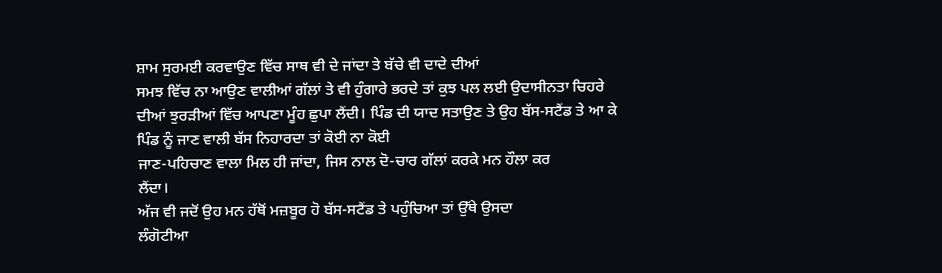ਸ਼ਾਮ ਸੁਰਮਈ ਕਰਵਾਉਣ ਵਿੱਚ ਸਾਥ ਵੀ ਦੇ ਜਾਂਦਾ ਤੇ ਬੱਚੇ ਵੀ ਦਾਦੇ ਦੀਆਂ
ਸਮਝ ਵਿੱਚ ਨਾ ਆਉਣ ਵਾਲੀਆਂ ਗੱਲਾਂ ਤੇ ਵੀ ਹੁੰਗਾਰੇ ਭਰਦੇ ਤਾਂ ਕੁਝ ਪਲ ਲਈ ਉਦਾਸੀਨਤਾ ਚਿਹਰੇ
ਦੀਆਂ ਝੁਰੜੀਆਂ ਵਿੱਚ ਆਪਣਾ ਮੂੰਹ ਛੁਪਾ ਲੈਂਦੀ। ਪਿੰਡ ਦੀ ਯਾਦ ਸਤਾਉਣ ਤੇ ਉਹ ਬੱਸ-ਸਟੈਂਡ ਤੇ ਆ ਕੇ
ਪਿੰਡ ਨੂੰ ਜਾਣ ਵਾਲੀ ਬੱਸ ਨਿਹਾਰਦਾ ਤਾਂ ਕੋਈ ਨਾ ਕੋਈ
ਜਾਣ-ਪਹਿਚਾਣ ਵਾਲਾ ਮਿਲ ਹੀ ਜਾਂਦਾ, ਜਿਸ ਨਾਲ ਦੋ-ਚਾਰ ਗੱਲਾਂ ਕਰਕੇ ਮਨ ਹੌਲਾ ਕਰ
ਲੈਂਦਾ।
ਅੱਜ ਵੀ ਜਦੋਂ ਉਹ ਮਨ ਹੱਥੋਂ ਮਜ਼ਬੂਰ ਹੋ ਬੱਸ-ਸਟੈਂਡ ਤੇ ਪਹੁੰਚਿਆ ਤਾਂ ਉੱਥੇ ਉਸਦਾ
ਲੰਗੋਟੀਆ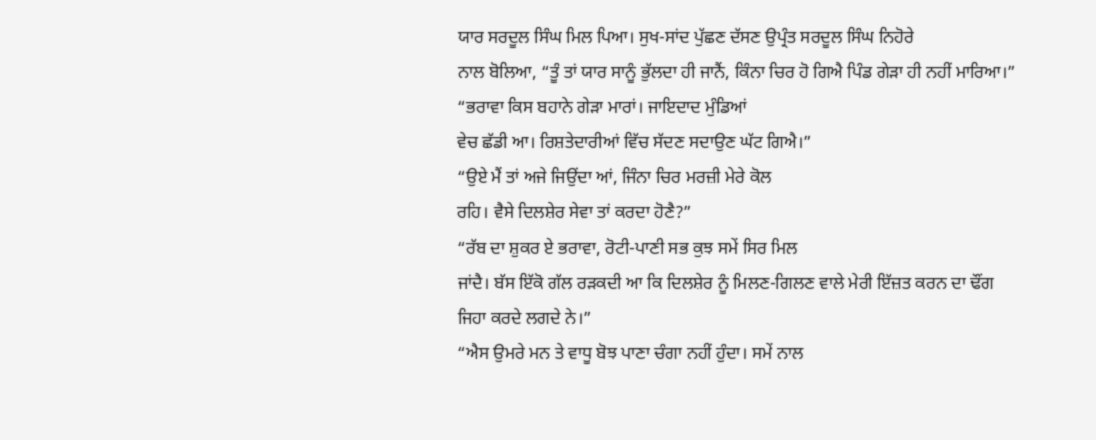ਯਾਰ ਸਰਦੂਲ ਸਿੰਘ ਮਿਲ ਪਿਆ। ਸੁਖ-ਸਾਂਦ ਪੁੱਛਣ ਦੱਸਣ ਉਪ੍ਰੰਤ ਸਰਦੂਲ ਸਿੰਘ ਨਿਹੋਰੇ
ਨਾਲ ਬੋਲਿਆ, “ਤੂੰ ਤਾਂ ਯਾਰ ਸਾਨੂੰ ਭੁੱਲਦਾ ਹੀ ਜਾਨੈਂ, ਕਿੰਨਾ ਚਿਰ ਹੋ ਗਿਐ ਪਿੰਡ ਗੇੜਾ ਹੀ ਨਹੀਂ ਮਾਰਿਆ।”
“ਭਰਾਵਾ ਕਿਸ ਬਹਾਨੇ ਗੇੜਾ ਮਾਰਾਂ। ਜਾਇਦਾਦ ਮੁੰਡਿਆਂ
ਵੇਚ ਛੱਡੀ ਆ। ਰਿਸ਼ਤੇਦਾਰੀਆਂ ਵਿੱਚ ਸੱਦਣ ਸਦਾਉਣ ਘੱਟ ਗਿਐ।”
“ਉਏ ਮੈਂ ਤਾਂ ਅਜੇ ਜਿਉਂਦਾ ਆਂ, ਜਿੰਨਾ ਚਿਰ ਮਰਜ਼ੀ ਮੇਰੇ ਕੋਲ
ਰਹਿ। ਵੈਸੇ ਦਿਲਸ਼ੇਰ ਸੇਵਾ ਤਾਂ ਕਰਦਾ ਹੋਣੈ?”
“ਰੱਬ ਦਾ ਸ਼ੁਕਰ ਏ ਭਰਾਵਾ, ਰੋਟੀ-ਪਾਣੀ ਸਭ ਕੁਝ ਸਮੇਂ ਸਿਰ ਮਿਲ
ਜਾਂਦੈ। ਬੱਸ ਇੱਕੋ ਗੱਲ ਰੜਕਦੀ ਆ ਕਿ ਦਿਲਸ਼ੇਰ ਨੂੰ ਮਿਲਣ-ਗਿਲਣ ਵਾਲੇ ਮੇਰੀ ਇੱਜ਼ਤ ਕਰਨ ਦਾ ਢੌਂਗ
ਜਿਹਾ ਕਰਦੇ ਲਗਦੇ ਨੇ।”
“ਐਸ ਉਮਰੇ ਮਨ ਤੇ ਵਾਧੂ ਬੋਝ ਪਾਣਾ ਚੰਗਾ ਨਹੀਂ ਹੁੰਦਾ। ਸਮੇਂ ਨਾਲ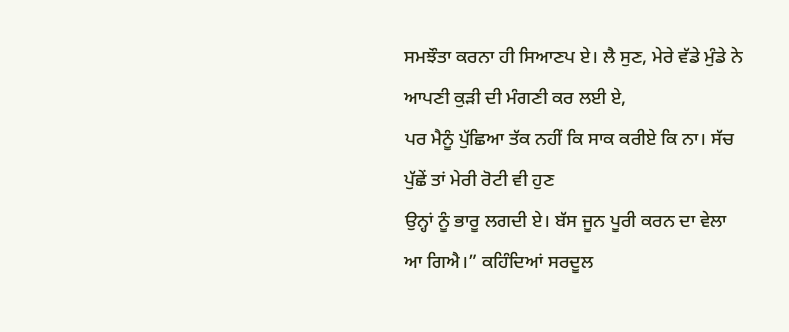ਸਮਝੌਤਾ ਕਰਨਾ ਹੀ ਸਿਆਣਪ ਏ। ਲੈ ਸੁਣ, ਮੇਰੇ ਵੱਡੇ ਮੁੰਡੇ ਨੇ ਆਪਣੀ ਕੁੜੀ ਦੀ ਮੰਗਣੀ ਕਰ ਲਈ ਏ,
ਪਰ ਮੈਨੂੰ ਪੁੱਛਿਆ ਤੱਕ ਨਹੀਂ ਕਿ ਸਾਕ ਕਰੀਏ ਕਿ ਨਾ। ਸੱਚ ਪੁੱਛੇਂ ਤਾਂ ਮੇਰੀ ਰੋਟੀ ਵੀ ਹੁਣ
ਉਨ੍ਹਾਂ ਨੂੰ ਭਾਰੂ ਲਗਦੀ ਏ। ਬੱਸ ਜੂਨ ਪੂਰੀ ਕਰਨ ਦਾ ਵੇਲਾ ਆ ਗਿਐ।” ਕਹਿੰਦਿਆਂ ਸਰਦੂਲ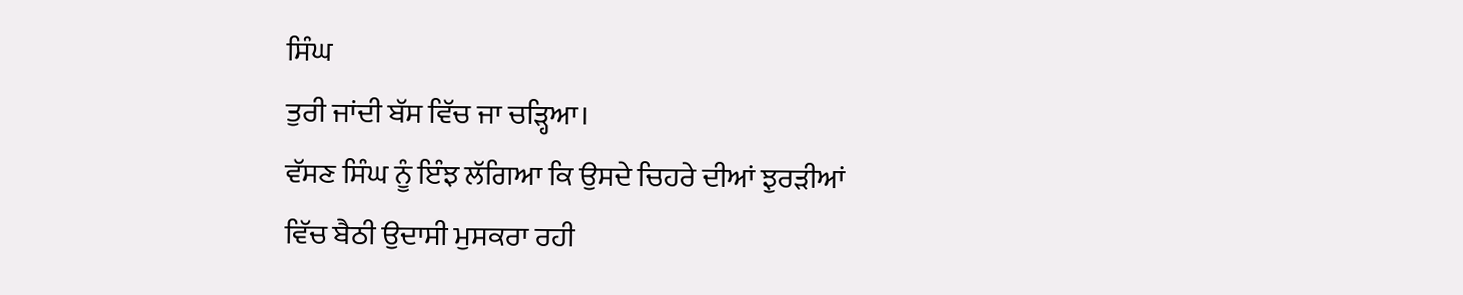ਸਿੰਘ
ਤੁਰੀ ਜਾਂਦੀ ਬੱਸ ਵਿੱਚ ਜਾ ਚੜ੍ਹਿਆ।
ਵੱਸਣ ਸਿੰਘ ਨੂੰ ਇੰਝ ਲੱਗਿਆ ਕਿ ਉਸਦੇ ਚਿਹਰੇ ਦੀਆਂ ਝੁਰੜੀਆਂ
ਵਿੱਚ ਬੈਠੀ ਉਦਾਸੀ ਮੁਸਕਰਾ ਰਹੀ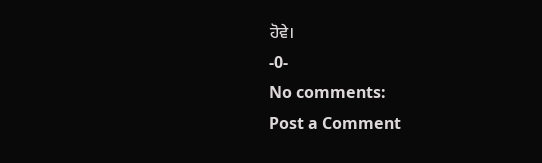ਹੋਵੇ।
-0-
No comments:
Post a Comment